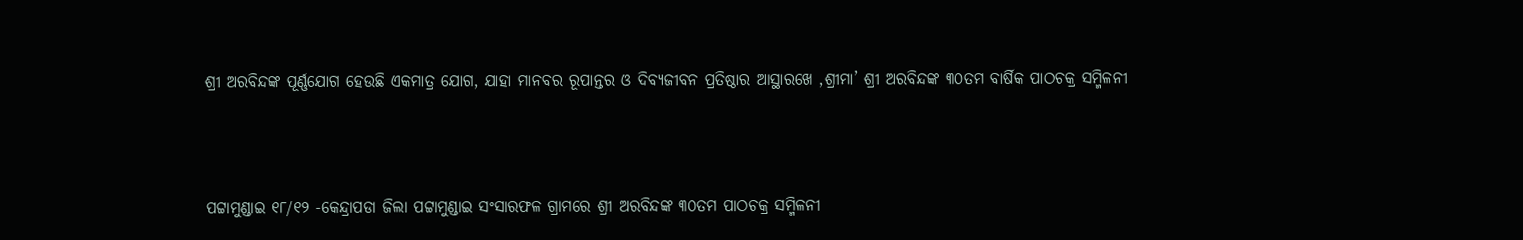ଶ୍ରୀ ଅରବିନ୍ଦଙ୍କ ପୂର୍ଣ୍ଣଯୋଗ ହେଉଛି ଏକମାତ୍ର ଯୋଗ, ଯାହା ମାନବର ରୂପାନ୍ତର ଓ ଦିବ୍ୟଜୀବନ ପ୍ରତିଷ୍ଠାର ଆସ୍ଥାରଖେ ,ଶ୍ରୀମା’ ଶ୍ରୀ ଅରବିନ୍ଦଙ୍କ ୩୦ତମ ବାର୍ଷିକ ପାଠଚକ୍ର ସମ୍ମିଳନୀ



ପଟ୍ଟାମୁଣ୍ଡାଇ ୧୮/୧୨ -କେନ୍ଦ୍ରାପଡା ଜିଲା ପଟ୍ଟାମୁଣ୍ଡାଇ ସଂସାରଫଳ ଗ୍ରାମରେ ଶ୍ରୀ ଅରବିନ୍ଦଙ୍କ ୩୦ତମ ପାଠଚକ୍ର ସମ୍ମିଳନୀ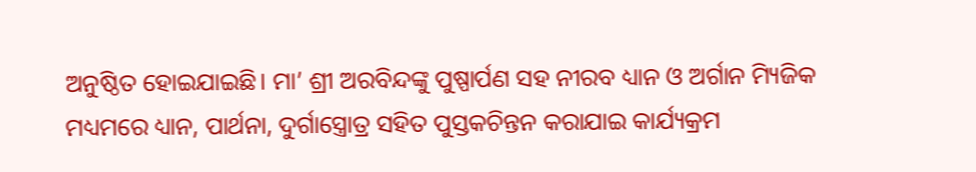ଅନୁଷ୍ଠିତ ହୋଇଯାଇଛି। ମା’ ଶ୍ରୀ ଅରବିନ୍ଦଙ୍କୁ ପୁଷ୍ପାର୍ପଣ ସହ ନୀରବ ଧ୍ୟାନ ଓ ଅର୍ଗାନ ମ୍ୟିଜିକ ମଧ୍ୟମରେ ଧ୍ୟାନ, ପାର୍ଥନା, ଦୁର୍ଗାସ୍ତ୍ରୋତ୍ର ସହିତ ପୁସ୍ତକଚିନ୍ତନ କରାଯାଇ କାର୍ଯ୍ୟକ୍ରମ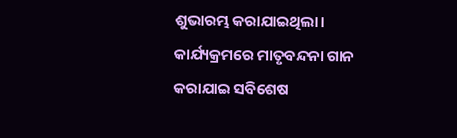ଶୁଭାରମ୍ଭ କରାଯାଇଥିଲା। କାର୍ଯ୍ୟକ୍ରମରେ ମାତୃବନ୍ଦନା ଗାନ କରାଯାଇ ସବିଶେଷ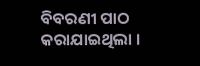ବିବରଣୀ ପାଠ କରାଯାଇଥିଲା ।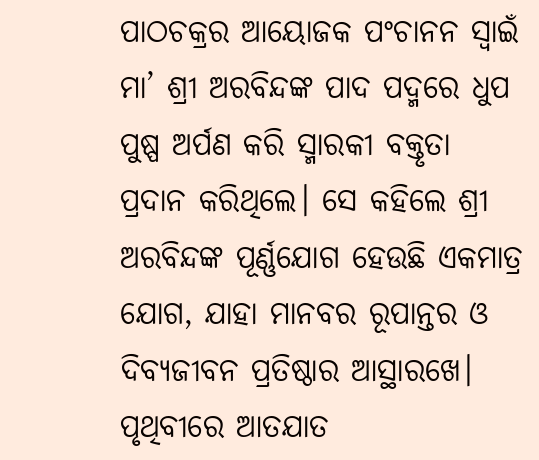ପାଠଚକ୍ରର ଆୟୋଜକ ପଂଚାନନ ସ୍ୱାଇଁ ମା’ ଶ୍ରୀ ଅରବିନ୍ଦଙ୍କ ପାଦ ପଦ୍ମରେ ଧୁପ ପୁଷ୍ପ ଅର୍ପଣ କରି ସ୍ମାରକୀ ବକ୍ତୃତା ପ୍ରଦାନ କରିଥିଲେ। ସେ କହିଲେ ଶ୍ରୀ ଅରବିନ୍ଦଙ୍କ ପୂର୍ଣ୍ଣଯୋଗ ହେଉଛି ଏକମାତ୍ର ଯୋଗ, ଯାହା ମାନବର ରୂପାନ୍ତର ଓ ଦିବ୍ୟଜୀବନ ପ୍ରତିଷ୍ଠାର ଆସ୍ଥାରଖେ। ପୃଥିବୀରେ ଆତଯାତ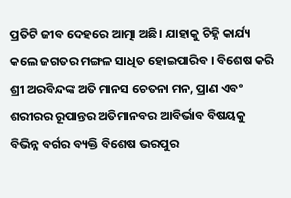ପ୍ରତିଟି ଜୀବ ଦେହରେ ଆତ୍ମା ଅଛି। ଯାହାକୁ ଚିହ୍ନି କାର୍ଯ୍ୟ କଲେ ଜଗତର ମଙ୍ଗଳ ସାଧିତ ହୋଇପାରିବ । ବିଶେଷ କରି ଶ୍ରୀ ଅରବିନ୍ଦଙ୍କ ଅତି ମାନସ ଚେତନା ମନ, ପ୍ରାଣ ଏବଂ ଶରୀରର ରୂପାନ୍ତର ଅତିମାନବର ଆବିର୍ଭାବ ବିଷୟକୁ ବିଭିନ୍ନ ବର୍ଗର ବ୍ୟକ୍ତି ବିଶେଷ ଭରପୁର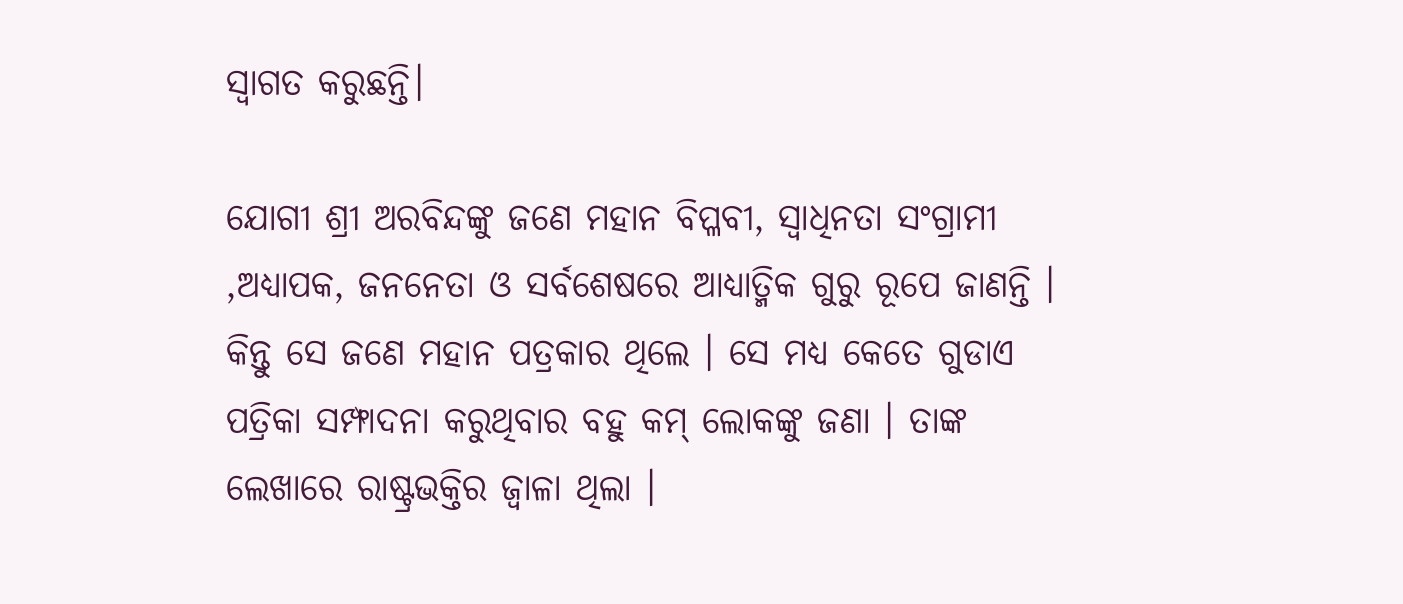ସ୍ୱାଗତ କରୁଛନ୍ତି।

ଯୋଗୀ ଶ୍ରୀ ଅରବିନ୍ଦଙ୍କୁ ଜଣେ ମହାନ ବିପ୍ଳବୀ, ସ୍ୱାଧିନତା ସଂଗ୍ରାମୀ ,ଅଧ୍ୟାପକ, ଜନନେତା ଓ ସର୍ବଶେଷରେ ଆଧ୍ୟାତ୍ମିକ ଗୁରୁ ରୂପେ ଜାଣନ୍ତି । କିନ୍ତୁ ସେ ଜଣେ ମହାନ ପତ୍ରକାର ଥିଲେ । ସେ ମଧ୍ୟ କେତେ ଗୁଡାଏ ପତ୍ରିକା ସମ୍ଫାଦନା କରୁଥିବାର ବହୁ କମ୍ ଲୋକଙ୍କୁ ଜଣା । ତାଙ୍କ ଲେଖାରେ ରାଷ୍ଟ୍ରଭକ୍ତିର ଜ୍ୱାଳା ଥିଲା ।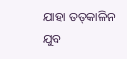ଯାହା ତତ୍‌କାଳିନ ଯୁବ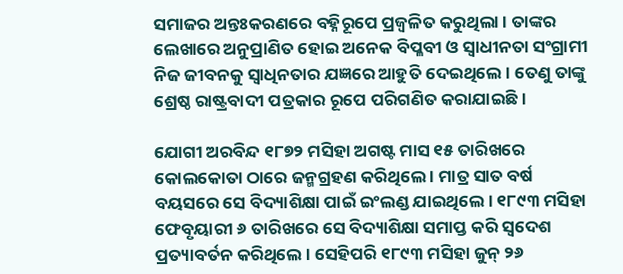ସମାଜର ଅନ୍ତଃକରଣରେ ବହ୍ନିରୂପେ ପ୍ରଜ୍ୱଳିତ କରୁଥିଲା । ତାଙ୍କର ଲେଖାରେ ଅନୁପ୍ରାଣିତ ହୋଇ ଅନେକ ବିପ୍ଳବୀ ଓ ସ୍ୱାଧୀନତା ସଂଗ୍ରାମୀ ନିଜ ଜୀବନକୁ ସ୍ୱାଧିନତାର ଯଜ୍ଞରେ ଆହୁତି ଦେଇଥିଲେ । ତେଣୁ ତାଙ୍କୁ ଶ୍ରେଷ୍ଠ ରାଷ୍ଟ୍ରବାଦୀ ପତ୍ରକାର ରୂପେ ପରିଗଣିତ କରାଯାଇଛି ।

ଯୋଗୀ ଅରବିନ୍ଦ ୧୮୭୨ ମସିହା ଅଗଷ୍ଟ ମାସ ୧୫ ତାରିଖରେ କୋଲକୋତା ଠାରେ ଜନ୍ମଗ୍ରହଣ କରିଥିଲେ । ମାତ୍ର ସାତ ବର୍ଷ ବୟସରେ ସେ ବିଦ୍ୟାଶିକ୍ଷା ପାଇଁ ଇଂଲଣ୍ଡ ଯାଇଥିଲେ । ୧୮୯୩ ମସିହା ଫେବୃୟାରୀ ୬ ତାରିଖରେ ସେ ବିଦ୍ୟାଶିକ୍ଷା ସମାପ୍ତ କରି ସ୍ୱଦେଶ ପ୍ରତ୍ୟାବର୍ତନ କରିଥିଲେ । ସେହିପରି ୧୮୯୩ ମସିହା ଜୁନ୍ ୨୬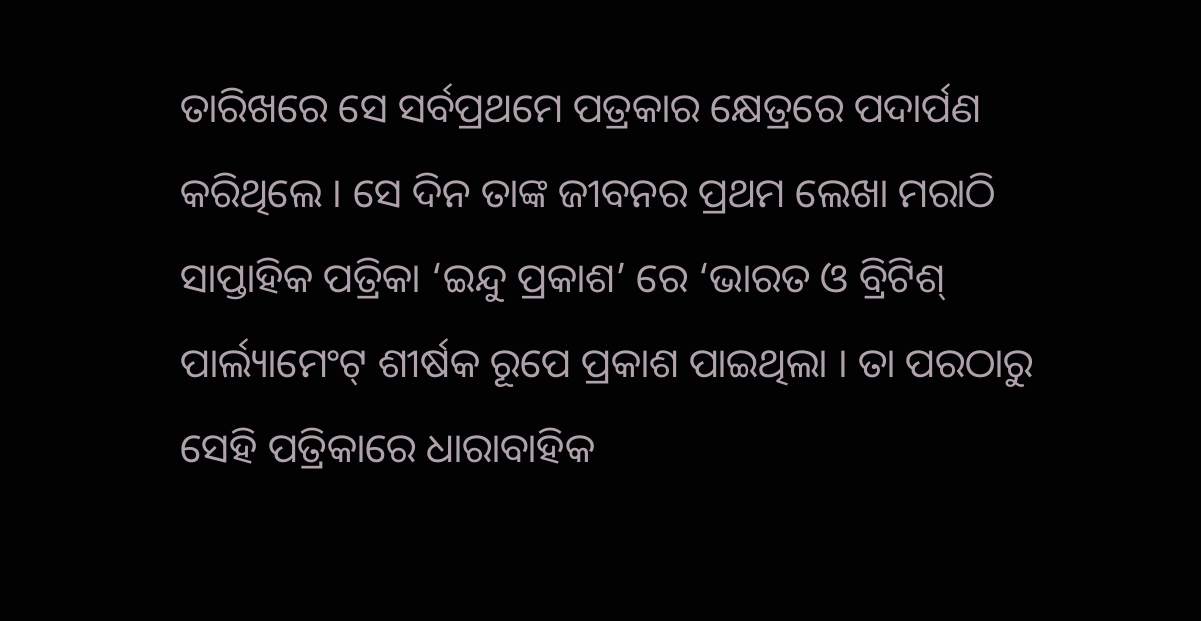ତାରିଖରେ ସେ ସର୍ବପ୍ରଥମେ ପତ୍ରକାର କ୍ଷେତ୍ରରେ ପଦାର୍ପଣ କରିଥିଲେ । ସେ ଦିନ ତାଙ୍କ ଜୀବନର ପ୍ରଥମ ଲେଖା ମରାଠି ସାପ୍ତାହିକ ପତ୍ରିକା ‘ଇନ୍ଦୁ ପ୍ରକାଶ’ ରେ ‘ଭାରତ ଓ ବ୍ରିଟିଶ୍ ପାର୍ଲ୍ୟାମେଂଟ୍ ଶୀର୍ଷକ ରୂପେ ପ୍ରକାଶ ପାଇଥିଲା । ତା ପରଠାରୁ ସେହି ପତ୍ରିକାରେ ଧାରାବାହିକ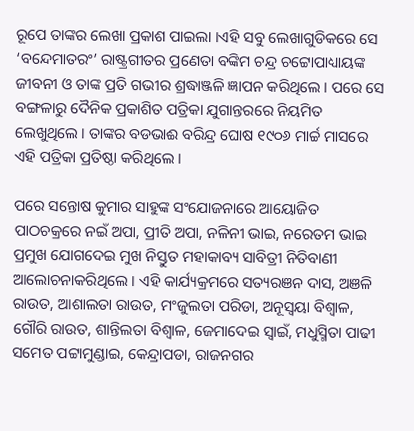ରୂପେ ତାଙ୍କର ଲେଖା ପ୍ରକାଶ ପାଇଲା ।ଏହି ସବୁ ଲେଖାଗୁଡିକରେ ସେ ‘ବନ୍ଦେମାତରଂ’ ରାଷ୍ଟ୍ରଗୀତର ପ୍ରଣେତା ବଙ୍କିମ ଚନ୍ଦ୍ର ଚଟ୍ଟୋପାଧ୍ୟାୟଙ୍କ ଜୀବନୀ ଓ ତାଙ୍କ ପ୍ରତି ଗଭୀର ଶ୍ରଦ୍ଧାଞ୍ଜଳି ଜ୍ଞାପନ କରିଥିଲେ । ପରେ ସେ ବଙ୍ଗଳାରୁ ଦୈନିକ ପ୍ରକାଶିତ ପତ୍ରିକା ଯୁଗାନ୍ତରରେ ନିୟମିତ ଲେଖୁଥିଲେ । ତାଙ୍କର ବଡଭାଈ ବରିନ୍ଦ୍ର ଘୋଷ ୧୯୦୬ ମାର୍ଚ୍ଚ ମାସରେ ଏହି ପତ୍ରିକା ପ୍ରତିଷ୍ଠା କରିଥିଲେ ।

ପରେ ସନ୍ତୋଷ କୁମାର ସାହୁଙ୍କ ସଂଯୋଜନାରେ ଆୟୋଜିତ ପାଠଚକ୍ରରେ ନଇଁ ଅପା, ପ୍ରୀତି ଅପା, ନଳିନୀ ଭାଇ, ନରେତମ ଭାଇ ପ୍ରମୁଖ ଯୋଗଦେଇ ମୁଖ ନିସ୍ତୁତ ମହାକାବ୍ୟ ସାବିତ୍ରୀ ନିତିବାଣୀ ଆଲୋଚନାକରିଥିଲେ । ଏହି କାର୍ଯ୍ୟକ୍ରମରେ ସତ୍ୟରଞନ ଦାସ, ଅଞଳି ରାଉତ, ଆଶାଲତା ରାଉତ, ମଂଜୁଲତା ପରିଡା, ଅନୂସ୍ୱୟା ବିଶ୍ୱାଳ, ଗୌରି ରାଉତ, ଶାନ୍ତିଲତା ବିଶ୍ୱାଳ, ଜେମାଦେଇ ସ୍ୱାଇଁ, ମଧୁସ୍ମିତା ପାଢୀ ସମେତ ପଟ୍ଟାମୁଣ୍ଡାଇ, କେନ୍ଦ୍ରାପଡା, ରାଜନଗର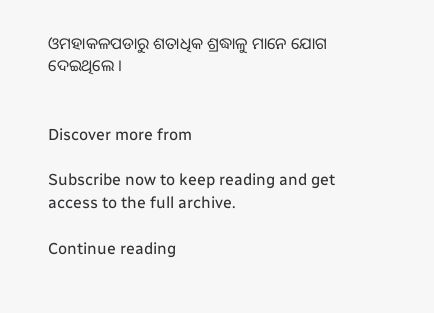ଓମହାକଳପଡାରୁ ଶତାଧିକ ଶ୍ରଦ୍ଧାଳୁ ମାନେ ଯୋଗ ଦେଇଥିଲେ ।


Discover more from

Subscribe now to keep reading and get access to the full archive.

Continue reading